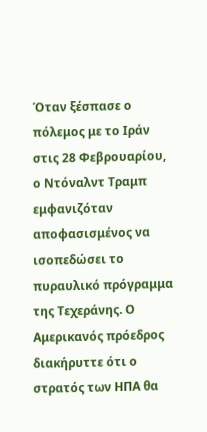Όταν ξέσπασε ο πόλεμος με το Ιράν στις 28 Φεβρουαρίου, ο Ντόναλντ Τραμπ εμφανιζόταν αποφασισμένος να ισοπεδώσει το πυραυλικό πρόγραμμα της Τεχεράνης. Ο Αμερικανός πρόεδρος διακήρυττε ότι ο στρατός των ΗΠΑ θα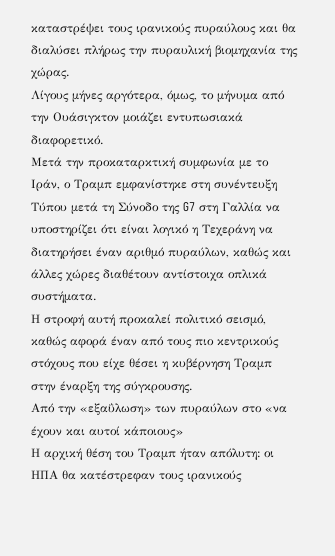καταστρέψει τους ιρανικούς πυραύλους και θα διαλύσει πλήρως την πυραυλική βιομηχανία της χώρας.
Λίγους μήνες αργότερα, όμως, το μήνυμα από την Ουάσιγκτον μοιάζει εντυπωσιακά διαφορετικό.
Μετά την προκαταρκτική συμφωνία με το Ιράν, ο Τραμπ εμφανίστηκε στη συνέντευξη Τύπου μετά τη Σύνοδο της G7 στη Γαλλία να υποστηρίζει ότι είναι λογικό η Τεχεράνη να διατηρήσει έναν αριθμό πυραύλων, καθώς και άλλες χώρες διαθέτουν αντίστοιχα οπλικά συστήματα.
Η στροφή αυτή προκαλεί πολιτικό σεισμό, καθώς αφορά έναν από τους πιο κεντρικούς στόχους που είχε θέσει η κυβέρνηση Τραμπ στην έναρξη της σύγκρουσης.
Από την «εξαΰλωση» των πυραύλων στο «να έχουν και αυτοί κάποιους»
Η αρχική θέση του Τραμπ ήταν απόλυτη: οι ΗΠΑ θα κατέστρεφαν τους ιρανικούς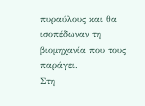πυραύλους και θα ισοπέδωναν τη βιομηχανία που τους παράγει.
Στη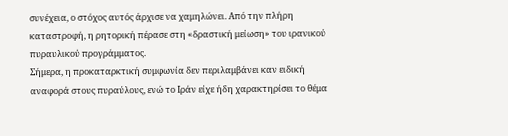συνέχεια, ο στόχος αυτός άρχισε να χαμηλώνει. Από την πλήρη καταστροφή, η ρητορική πέρασε στη «δραστική μείωση» του ιρανικού πυραυλικού προγράμματος.
Σήμερα, η προκαταρκτική συμφωνία δεν περιλαμβάνει καν ειδική αναφορά στους πυραύλους, ενώ το Ιράν είχε ήδη χαρακτηρίσει το θέμα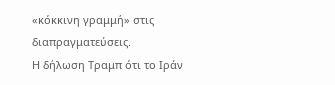«κόκκινη γραμμή» στις διαπραγματεύσεις.
Η δήλωση Τραμπ ότι το Ιράν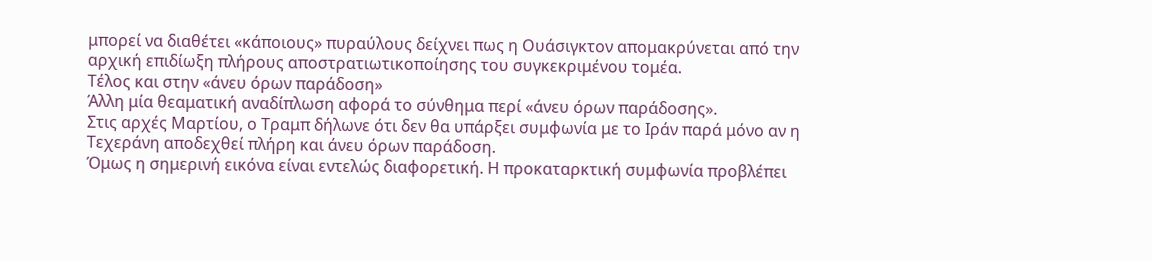μπορεί να διαθέτει «κάποιους» πυραύλους δείχνει πως η Ουάσιγκτον απομακρύνεται από την αρχική επιδίωξη πλήρους αποστρατιωτικοποίησης του συγκεκριμένου τομέα.
Τέλος και στην «άνευ όρων παράδοση»
Άλλη μία θεαματική αναδίπλωση αφορά το σύνθημα περί «άνευ όρων παράδοσης».
Στις αρχές Μαρτίου, ο Τραμπ δήλωνε ότι δεν θα υπάρξει συμφωνία με το Ιράν παρά μόνο αν η Τεχεράνη αποδεχθεί πλήρη και άνευ όρων παράδοση.
Όμως η σημερινή εικόνα είναι εντελώς διαφορετική. Η προκαταρκτική συμφωνία προβλέπει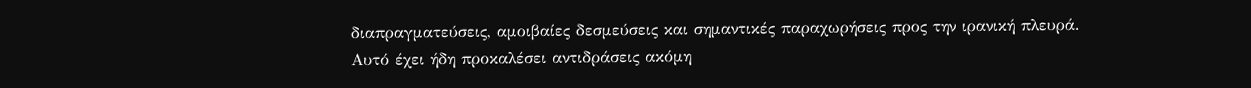διαπραγματεύσεις, αμοιβαίες δεσμεύσεις και σημαντικές παραχωρήσεις προς την ιρανική πλευρά.
Αυτό έχει ήδη προκαλέσει αντιδράσεις ακόμη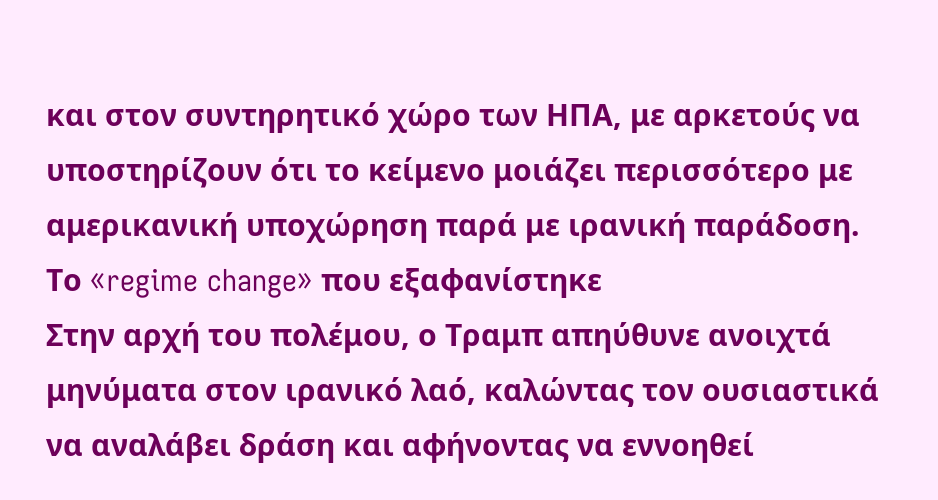και στον συντηρητικό χώρο των ΗΠΑ, με αρκετούς να υποστηρίζουν ότι το κείμενο μοιάζει περισσότερο με αμερικανική υποχώρηση παρά με ιρανική παράδοση.
Το «regime change» που εξαφανίστηκε
Στην αρχή του πολέμου, ο Τραμπ απηύθυνε ανοιχτά μηνύματα στον ιρανικό λαό, καλώντας τον ουσιαστικά να αναλάβει δράση και αφήνοντας να εννοηθεί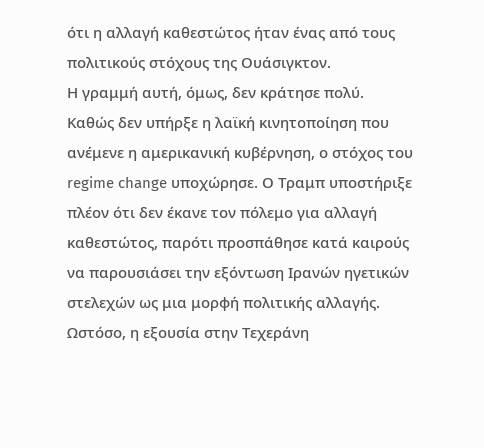ότι η αλλαγή καθεστώτος ήταν ένας από τους πολιτικούς στόχους της Ουάσιγκτον.
Η γραμμή αυτή, όμως, δεν κράτησε πολύ.
Καθώς δεν υπήρξε η λαϊκή κινητοποίηση που ανέμενε η αμερικανική κυβέρνηση, ο στόχος του regime change υποχώρησε. Ο Τραμπ υποστήριξε πλέον ότι δεν έκανε τον πόλεμο για αλλαγή καθεστώτος, παρότι προσπάθησε κατά καιρούς να παρουσιάσει την εξόντωση Ιρανών ηγετικών στελεχών ως μια μορφή πολιτικής αλλαγής.
Ωστόσο, η εξουσία στην Τεχεράνη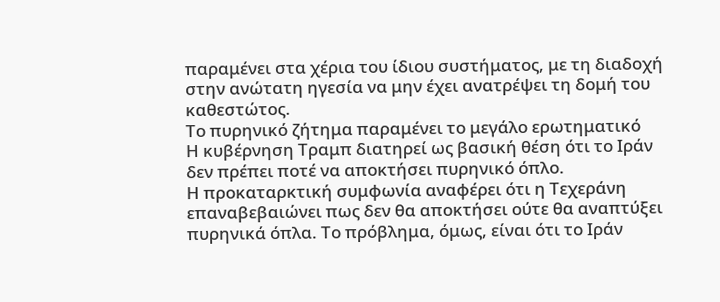παραμένει στα χέρια του ίδιου συστήματος, με τη διαδοχή στην ανώτατη ηγεσία να μην έχει ανατρέψει τη δομή του καθεστώτος.
Το πυρηνικό ζήτημα παραμένει το μεγάλο ερωτηματικό
Η κυβέρνηση Τραμπ διατηρεί ως βασική θέση ότι το Ιράν δεν πρέπει ποτέ να αποκτήσει πυρηνικό όπλο.
Η προκαταρκτική συμφωνία αναφέρει ότι η Τεχεράνη επαναβεβαιώνει πως δεν θα αποκτήσει ούτε θα αναπτύξει πυρηνικά όπλα. Το πρόβλημα, όμως, είναι ότι το Ιράν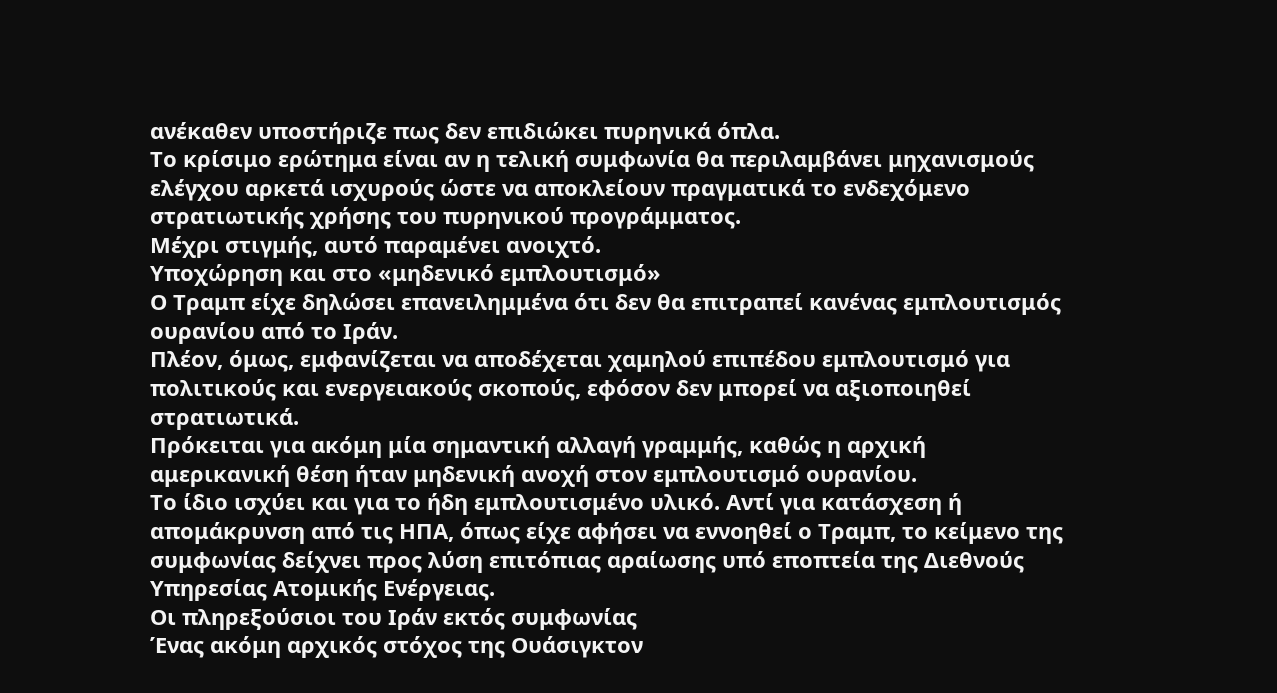ανέκαθεν υποστήριζε πως δεν επιδιώκει πυρηνικά όπλα.
Το κρίσιμο ερώτημα είναι αν η τελική συμφωνία θα περιλαμβάνει μηχανισμούς ελέγχου αρκετά ισχυρούς ώστε να αποκλείουν πραγματικά το ενδεχόμενο στρατιωτικής χρήσης του πυρηνικού προγράμματος.
Μέχρι στιγμής, αυτό παραμένει ανοιχτό.
Υποχώρηση και στο «μηδενικό εμπλουτισμό»
Ο Τραμπ είχε δηλώσει επανειλημμένα ότι δεν θα επιτραπεί κανένας εμπλουτισμός ουρανίου από το Ιράν.
Πλέον, όμως, εμφανίζεται να αποδέχεται χαμηλού επιπέδου εμπλουτισμό για πολιτικούς και ενεργειακούς σκοπούς, εφόσον δεν μπορεί να αξιοποιηθεί στρατιωτικά.
Πρόκειται για ακόμη μία σημαντική αλλαγή γραμμής, καθώς η αρχική αμερικανική θέση ήταν μηδενική ανοχή στον εμπλουτισμό ουρανίου.
Το ίδιο ισχύει και για το ήδη εμπλουτισμένο υλικό. Αντί για κατάσχεση ή απομάκρυνση από τις ΗΠΑ, όπως είχε αφήσει να εννοηθεί ο Τραμπ, το κείμενο της συμφωνίας δείχνει προς λύση επιτόπιας αραίωσης υπό εποπτεία της Διεθνούς Υπηρεσίας Ατομικής Ενέργειας.
Οι πληρεξούσιοι του Ιράν εκτός συμφωνίας
Ένας ακόμη αρχικός στόχος της Ουάσιγκτον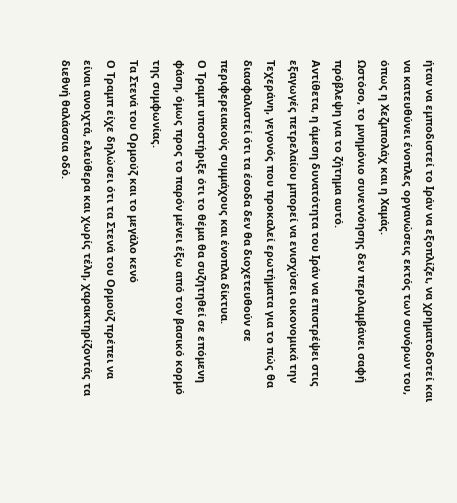ήταν να εμποδιστεί το Ιράν να εξοπλίζει, να χρηματοδοτεί και να κατευθύνει ένοπλες οργανώσεις εκτός των συνόρων του, όπως η Χεζμπολάχ και η Χαμάς.
Ωστόσο, το μνημόνιο συνεννόησης δεν περιλαμβάνει σαφή πρόβλεψη για το ζήτημα αυτό.
Αντίθετα, η άμεση δυνατότητα του Ιράν να επιστρέψει στις εξαγωγές πετρελαίου μπορεί να ενισχύσει οικονομικά την Τεχεράνη, γεγονός που προκαλεί ερωτήματα για το πώς θα διασφαλιστεί ότι τα έσοδα δεν θα διοχετευθούν σε περιφερειακούς συμμάχους και ένοπλα δίκτυα.
Ο Τραμπ υποστήριξε ότι το θέμα θα συζητηθεί σε επόμενη φάση, όμως προς το παρόν μένει έξω από τον βασικό κορμό της συμφωνίας.
Τα Στενά του Ορμούζ και το μεγάλο κενό
Ο Τραμπ είχε δηλώσει ότι τα Στενά του Ορμούζ πρέπει να είναι ανοιχτά, ελεύθερα και χωρίς τέλη, χαρακτηρίζοντάς τα διεθνή θαλάσσια οδό.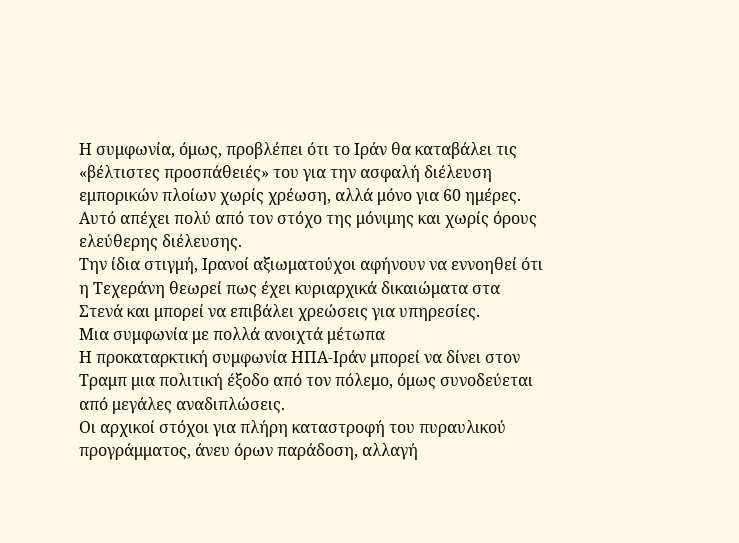Η συμφωνία, όμως, προβλέπει ότι το Ιράν θα καταβάλει τις «βέλτιστες προσπάθειές» του για την ασφαλή διέλευση εμπορικών πλοίων χωρίς χρέωση, αλλά μόνο για 60 ημέρες.
Αυτό απέχει πολύ από τον στόχο της μόνιμης και χωρίς όρους ελεύθερης διέλευσης.
Την ίδια στιγμή, Ιρανοί αξιωματούχοι αφήνουν να εννοηθεί ότι η Τεχεράνη θεωρεί πως έχει κυριαρχικά δικαιώματα στα Στενά και μπορεί να επιβάλει χρεώσεις για υπηρεσίες.
Μια συμφωνία με πολλά ανοιχτά μέτωπα
Η προκαταρκτική συμφωνία ΗΠΑ-Ιράν μπορεί να δίνει στον Τραμπ μια πολιτική έξοδο από τον πόλεμο, όμως συνοδεύεται από μεγάλες αναδιπλώσεις.
Οι αρχικοί στόχοι για πλήρη καταστροφή του πυραυλικού προγράμματος, άνευ όρων παράδοση, αλλαγή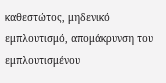καθεστώτος, μηδενικό εμπλουτισμό, απομάκρυνση του εμπλουτισμένου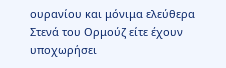ουρανίου και μόνιμα ελεύθερα Στενά του Ορμούζ είτε έχουν υποχωρήσει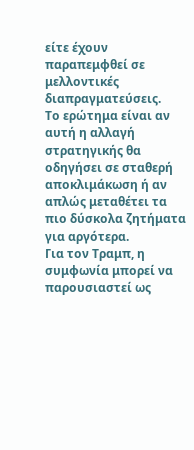είτε έχουν παραπεμφθεί σε μελλοντικές διαπραγματεύσεις.
Το ερώτημα είναι αν αυτή η αλλαγή στρατηγικής θα οδηγήσει σε σταθερή αποκλιμάκωση ή αν απλώς μεταθέτει τα πιο δύσκολα ζητήματα για αργότερα.
Για τον Τραμπ, η συμφωνία μπορεί να παρουσιαστεί ως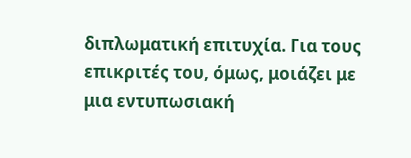διπλωματική επιτυχία. Για τους επικριτές του, όμως, μοιάζει με μια εντυπωσιακή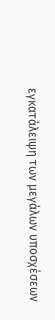εγκατάλειψη των μεγάλων υποσχέσεων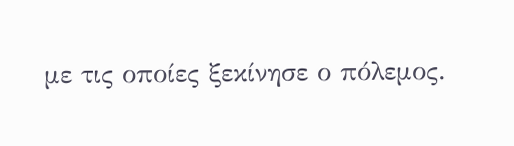με τις οποίες ξεκίνησε ο πόλεμος.